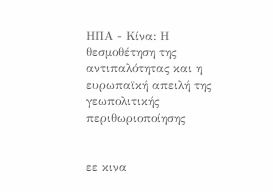ΗΠΑ - Κίνα: Η θεσμοθέτηση της αντιπαλότητας και η ευρωπαϊκή απειλή της γεωπολιτικής περιθωριοποίησης


εε κινα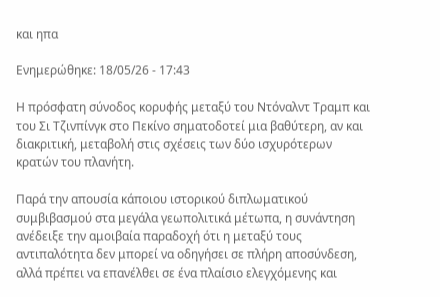και ηπα

Ενημερώθηκε: 18/05/26 - 17:43

Η πρόσφατη σύνοδος κορυφής μεταξύ του Ντόναλντ Τραμπ και του Σι Τζινπίνγκ στο Πεκίνο σηματοδοτεί μια βαθύτερη, αν και διακριτική, μεταβολή στις σχέσεις των δύο ισχυρότερων κρατών του πλανήτη.

Παρά την απουσία κάποιου ιστορικού διπλωματικού συμβιβασμού στα μεγάλα γεωπολιτικά μέτωπα, η συνάντηση ανέδειξε την αμοιβαία παραδοχή ότι η μεταξύ τους αντιπαλότητα δεν μπορεί να οδηγήσει σε πλήρη αποσύνδεση, αλλά πρέπει να επανέλθει σε ένα πλαίσιο ελεγχόμενης και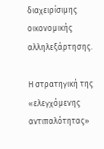διαχειρίσιμης οικονομικής αλληλεξάρτησης.

Η στρατηγική της «ελεγχόμενης αντιπαλότητας»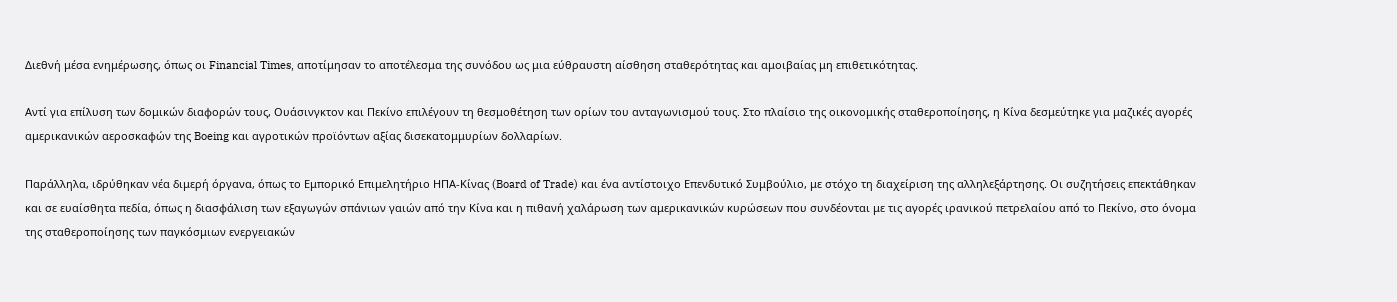Διεθνή μέσα ενημέρωσης, όπως οι Financial Times, αποτίμησαν το αποτέλεσμα της συνόδου ως μια εύθραυστη αίσθηση σταθερότητας και αμοιβαίας μη επιθετικότητας.

Αντί για επίλυση των δομικών διαφορών τους, Ουάσινγκτον και Πεκίνο επιλέγουν τη θεσμοθέτηση των ορίων του ανταγωνισμού τους. Στο πλαίσιο της οικονομικής σταθεροποίησης, η Κίνα δεσμεύτηκε για μαζικές αγορές αμερικανικών αεροσκαφών της Boeing και αγροτικών προϊόντων αξίας δισεκατομμυρίων δολλαρίων.

Παράλληλα, ιδρύθηκαν νέα διμερή όργανα, όπως το Εμπορικό Επιμελητήριο ΗΠΑ-Κίνας (Board of Trade) και ένα αντίστοιχο Επενδυτικό Συμβούλιο, με στόχο τη διαχείριση της αλληλεξάρτησης. Οι συζητήσεις επεκτάθηκαν και σε ευαίσθητα πεδία, όπως η διασφάλιση των εξαγωγών σπάνιων γαιών από την Κίνα και η πιθανή χαλάρωση των αμερικανικών κυρώσεων που συνδέονται με τις αγορές ιρανικού πετρελαίου από το Πεκίνο, στο όνομα της σταθεροποίησης των παγκόσμιων ενεργειακών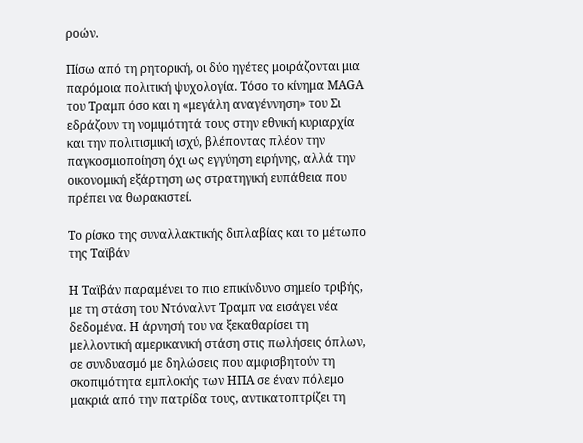ροών.

Πίσω από τη ρητορική, οι δύο ηγέτες μοιράζονται μια παρόμοια πολιτική ψυχολογία. Τόσο το κίνημα MAGA του Τραμπ όσο και η «μεγάλη αναγέννηση» του Σι εδράζουν τη νομιμότητά τους στην εθνική κυριαρχία και την πολιτισμική ισχύ, βλέποντας πλέον την παγκοσμιοποίηση όχι ως εγγύηση ειρήνης, αλλά την οικονομική εξάρτηση ως στρατηγική ευπάθεια που πρέπει να θωρακιστεί.

Το ρίσκο της συναλλακτικής διπλαβίας και το μέτωπο της Ταϊβάν

Η Ταϊβάν παραμένει το πιο επικίνδυνο σημείο τριβής, με τη στάση του Ντόναλντ Τραμπ να εισάγει νέα δεδομένα. Η άρνησή του να ξεκαθαρίσει τη μελλοντική αμερικανική στάση στις πωλήσεις όπλων, σε συνδυασμό με δηλώσεις που αμφισβητούν τη σκοπιμότητα εμπλοκής των ΗΠΑ σε έναν πόλεμο μακριά από την πατρίδα τους, αντικατοπτρίζει τη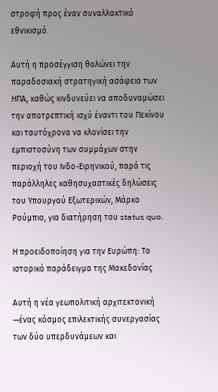στροφή προς έναν συναλλακτικό εθνικισμό.

Αυτή η προσέγγιση θολώνει την παραδοσιακή στρατηγική ασάφεια των ΗΠΑ, καθώς κινδυνεύει να αποδυναμώσει την αποτρεπτική ισχύ έναντι του Πεκίνου και ταυτόχρονα να κλονίσει την εμπιστοσύνη των συμμάχων στην περιοχή του Ινδο-Ειρηνικού, παρά τις παράλληλες καθησυχαστικές δηλώσεις του Υπουργού Εξωτερικών, Μάρκο Ρούμπιο, για διατήρηση του status quo.

Η προειδοποίηση για την Ευρώπη: Το ιστορικό παράδειγμα της Μακεδονίας

Αυτή η νέα γεωπολιτική αρχιτεκτονική —ένας κόσμος επιλεκτικής συνεργασίας των δύο υπερδυνάμεων και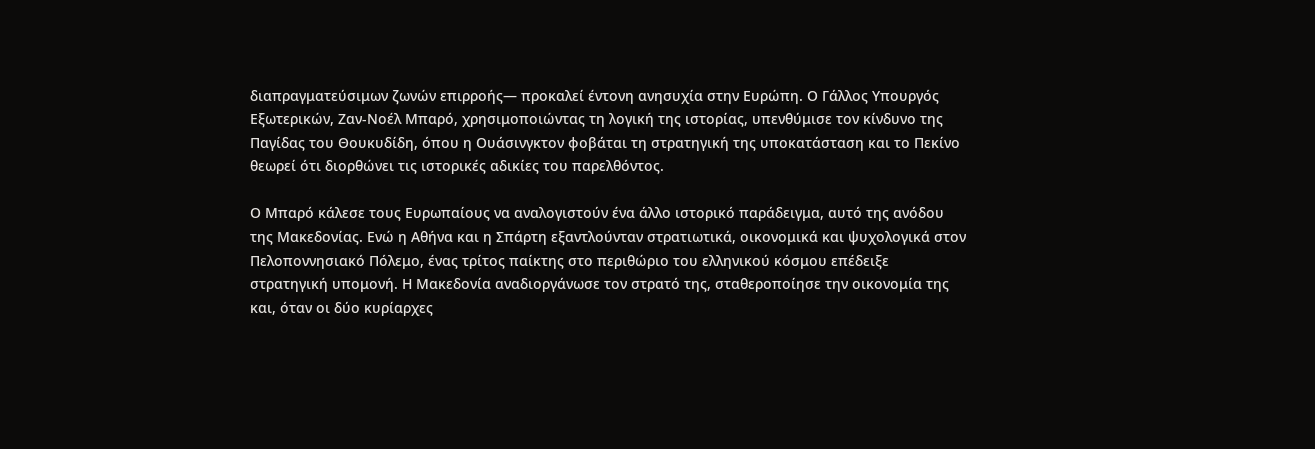διαπραγματεύσιμων ζωνών επιρροής— προκαλεί έντονη ανησυχία στην Ευρώπη. Ο Γάλλος Υπουργός Εξωτερικών, Ζαν-Νοέλ Μπαρό, χρησιμοποιώντας τη λογική της ιστορίας, υπενθύμισε τον κίνδυνο της Παγίδας του Θουκυδίδη, όπου η Ουάσινγκτον φοβάται τη στρατηγική της υποκατάσταση και το Πεκίνο θεωρεί ότι διορθώνει τις ιστορικές αδικίες του παρελθόντος.

Ο Μπαρό κάλεσε τους Ευρωπαίους να αναλογιστούν ένα άλλο ιστορικό παράδειγμα, αυτό της ανόδου της Μακεδονίας. Ενώ η Αθήνα και η Σπάρτη εξαντλούνταν στρατιωτικά, οικονομικά και ψυχολογικά στον Πελοποννησιακό Πόλεμο, ένας τρίτος παίκτης στο περιθώριο του ελληνικού κόσμου επέδειξε στρατηγική υπομονή. Η Μακεδονία αναδιοργάνωσε τον στρατό της, σταθεροποίησε την οικονομία της και, όταν οι δύο κυρίαρχες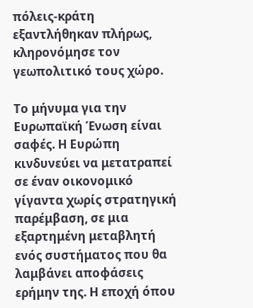πόλεις-κράτη εξαντλήθηκαν πλήρως, κληρονόμησε τον γεωπολιτικό τους χώρο.

Το μήνυμα για την Ευρωπαϊκή Ένωση είναι σαφές. Η Ευρώπη κινδυνεύει να μετατραπεί σε έναν οικονομικό γίγαντα χωρίς στρατηγική παρέμβαση, σε μια εξαρτημένη μεταβλητή ενός συστήματος που θα λαμβάνει αποφάσεις ερήμην της. Η εποχή όπου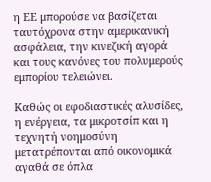η ΕΕ μπορούσε να βασίζεται ταυτόχρονα στην αμερικανική ασφάλεια, την κινεζική αγορά και τους κανόνες του πολυμερούς εμπορίου τελειώνει.

Καθώς οι εφοδιαστικές αλυσίδες, η ενέργεια, τα μικροτσίπ και η τεχνητή νοημοσύνη μετατρέπονται από οικονομικά αγαθά σε όπλα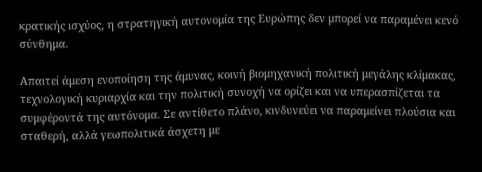κρατικής ισχύος, η στρατηγική αυτονομία της Ευρώπης δεν μπορεί να παραμένει κενό σύνθημα.

Απαιτεί άμεση ενοποίηση της άμυνας, κοινή βιομηχανική πολιτική μεγάλης κλίμακας, τεχνολογική κυριαρχία και την πολιτική συνοχή να ορίζει και να υπερασπίζεται τα συμφέροντά της αυτόνομα. Σε αντίθετο πλάνο, κινδυνεύει να παραμείνει πλούσια και σταθερή, αλλά γεωπολιτικά άσχετη με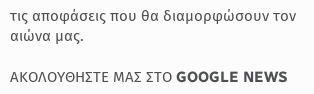τις αποφάσεις που θα διαμορφώσουν τον αιώνα μας.

ΑΚΟΛΟΥΘΗΣΤΕ ΜΑΣ ΣΤΟ GOOGLE NEWS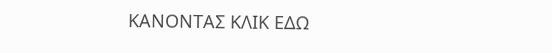ΚΑΝΟΝΤΑΣ ΚΛΙΚ ΕΔΩ